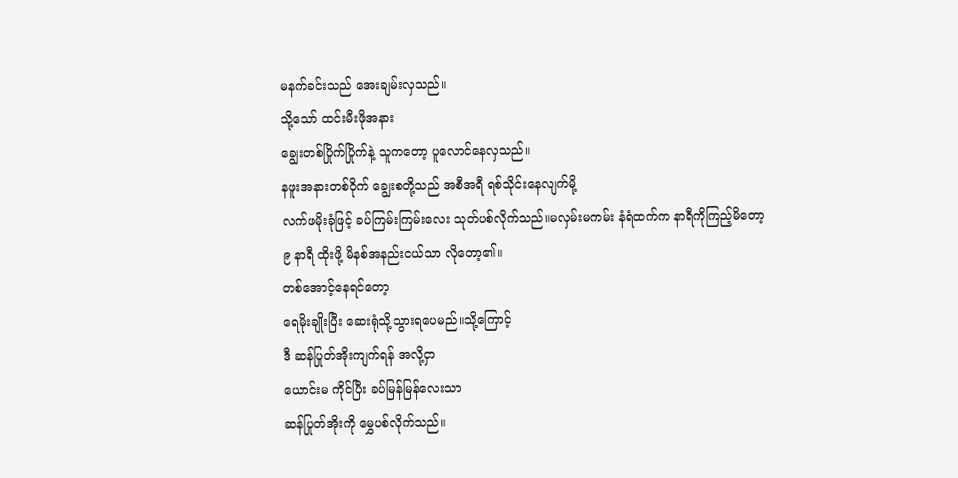မနက်ခင်းသည် အေးချမ်းလှသည်။
သို့သော် ထင်းမီးဖိုအနား
ချွေးတစ်ပြိုက်ပြိုက်နဲ့ သူကတော့ ပူလောင်နေလှသည်။
နဖူးအနားတစ်ဝိုက် ချွေးစတို့သည် အစီအရီ ရစ်သိုင်းနေလျက်မို့
လက်ဖမိုးခုံဖြင့် ခပ်ကြမ်းကြမ်းလေး သုတ်ပစ်လိုက်သည်။မလှမ်းမကမ်း နံရံထက်က နာရီကိုကြည့်မိတော့
၉ နာရီ ထိုးဖို့ မိနစ်အနည်းငယ်သာ လိုတော့၏။
တစ်အောင့်နေရင်တော့
ရေမိုးချိုးပြီး ဆေးရုံသို့သွားရပေမည်။သို့ကြောင့်
ဒီ ဆန်ပြုတ်အိုးကျက်ရန် အလို့ငှာ
ယောင်းမ ကိုင်ပြီး ခပ်မြန်မြန်လေးသာ
ဆန်ပြုတ်အိုးကို မွှေပစ်လိုက်သည်။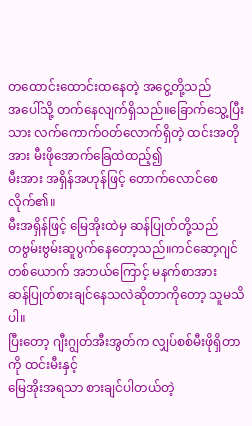တထောင်းထောင်းထနေတဲ့ အငွေ့တို့သည်
အပေါ်သို့ တက်နေလျက်ရှိသည်။ခြောက်သွေ့ပြီးသား လက်ကောက်ဝတ်လောက်ရှိတဲ့ ထင်းအတိုအား မီးဖိုအောက်ခြေထဲထည့်၍
မီးအား အရှိန်အဟုန်ဖြင့် တောက်လောင်စေလိုက်၏။
မီးအရှိန်ဖြင့် မြေအိုးထဲမှ ဆန်ပြုတ်တို့သည်
တဗွမ်းဗွမ်းဆူပွက်နေတော့သည်။ကင်ဆော့ဂျင် တစ်ယောက် အဘယ်ကြောင့် မနက်စာအား
ဆန်ပြုတ်စားချင်နေသလဲဆိုတာကိုတော့ သူမသိပါ။
ပြီးတော့ ဂျီးဂျွတ်အီးအွတ်က လျှပ်စစ်မီးဖိုရှိတာကို ထင်းမီးနှင့်
မြေအိုးအရသာ စားချင်ပါတယ်တဲ့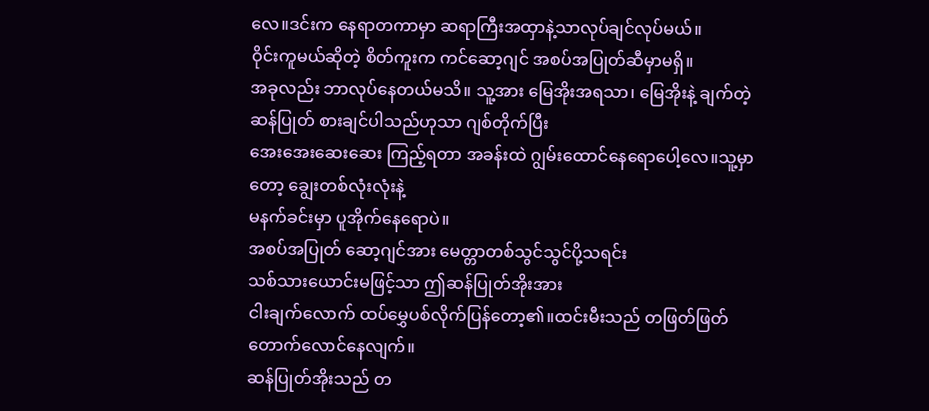လေ။ဒင်းက နေရာတကာမှာ ဆရာကြီးအထှာနဲ့သာလုပ်ချင်လုပ်မယ်။
ဝိုင်းကူမယ်ဆိုတဲ့ စိတ်ကူးက ကင်ဆော့ဂျင် အစပ်အပြုတ်ဆီမှာမရှိ။
အခုလည်း ဘာလုပ်နေတယ်မသိ။ သူ့အား မြေအိုးအရသာ၊ မြေအိုးနဲ့ ချက်တဲ့ ဆန်ပြုတ် စားချင်ပါသည်ဟုသာ ဂျစ်တိုက်ပြီး
အေးအေးဆေးဆေး ကြည့်ရတာ အခန်းထဲ ဂျွမ်းထောင်နေရောပေါ့လေ။သူ့မှာတော့ ချွေးတစ်လုံးလုံးနဲ့
မနက်ခင်းမှာ ပူအိုက်နေရောပဲ။
အစပ်အပြုတ် ဆော့ဂျင်အား မေတ္တာတစ်သွင်သွင်ပို့သရင်း
သစ်သားယောင်းမဖြင့်သာ ဤဆန်ပြုတ်အိုးအား
ငါးချက်လောက် ထပ်မွှေပစ်လိုက်ပြန်တော့၏။ထင်းမီးသည် တဖြတ်ဖြတ် တောက်လောင်နေလျက်။
ဆန်ပြုတ်အိုးသည် တ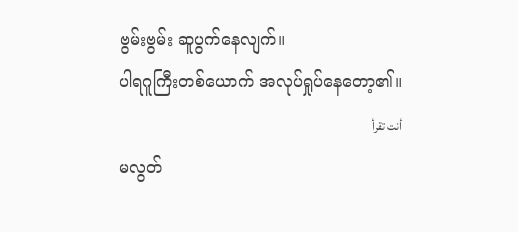ဗွမ်းဗွမ်း ဆူပွက်နေလျက်။
ပါရဂူကြီးတစ်ယောက် အလုပ်ရှုပ်နေတော့၏။
أنت تقرأ
မလွတ်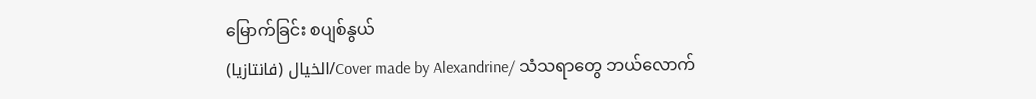မြောက်ခြင်း စပျစ်နွယ်
الخيال (فانتازيا)/Cover made by Alexandrine/ သံသရာတွေ ဘယ်လောက်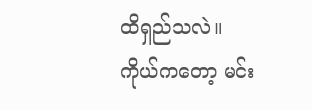ထိရှည်သလဲ။ ကိုယ်ကတော့ မင်း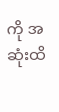ကို အဆုံးထိ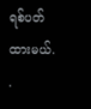ရစ်ပတ်ထားမယ်. .